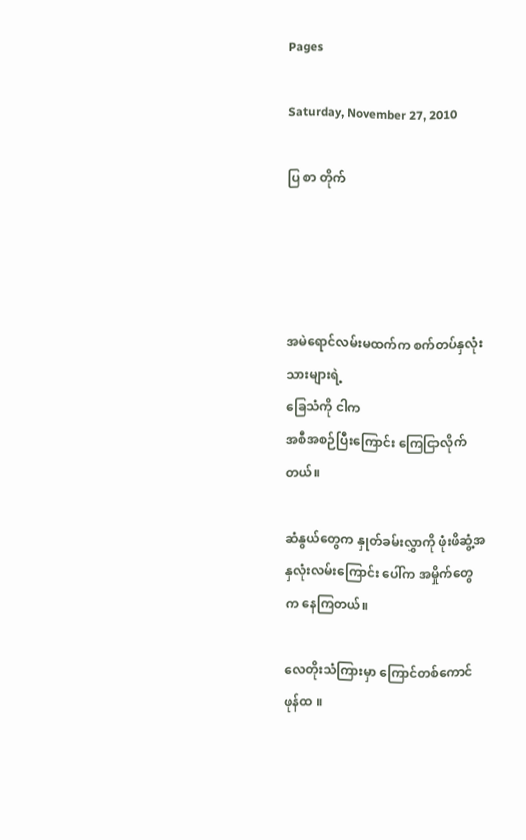Pages

Saturday, November 27, 2010

ပြ စာ တိုက်




အမဲရောင်လမ်းမထက်က စက်တပ်နှလုံးသားများရဲ့
ခြေသံကို ငါက
အစီအစဉ်ပြီးကြောင်း ကြေငြာလိုက်တယ်။

ဆံနွယ်တွေက နှုတ်ခမ်းလွှာကို ဖုံးဖိဆွံ့အ
နှလုံးလမ်းကြောင်း ပေါ်က အမှိုက်တွေ
က နေကြတယ်။

လေတိုးသံကြားမှာ ကြောင်တစ်ကောင်
ဖုန်ထ ။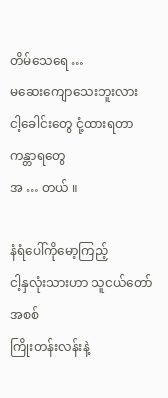တိမ်သေရေ …
မဆေးကျောသေးဘူးလား
ငါ့ခေါင်းတွေ ငုံ့ထားရတာ
ကန္တာရတွေ
အ … တယ် ။

နံရံပေါ်ကိုမော့ကြည့်
ငါ့နှလုံးသားဟာ သူငယ်တော်အစစ်
ကြိုးတန်းလန်းနဲ့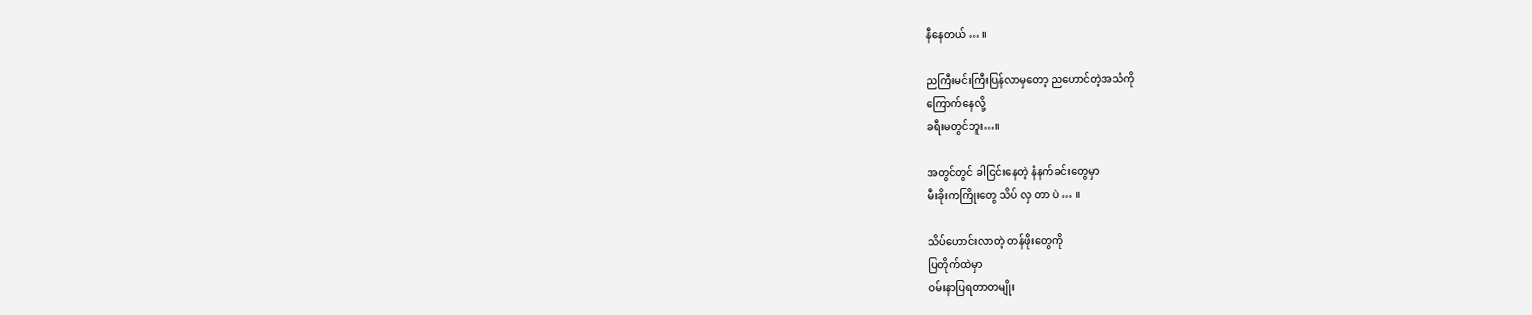နီနေတယ် … ။

ညကြီးမင်းကြီးပြန်လာမှတော့ ညဟောင်တဲ့အသံကို
ကြောက်နေလို့
ခရီးမတွင်ဘူး…။

အတွင်တွင် ခါငြင်းနေတဲ့ နံနက်ခင်းတွေမှာ
မီးခိုးကကြိုးတွေ သိပ် လှ တာ ပဲ … ။

သိပ်ဟောင်းလာတဲ့ တန်ဖိုးတွေကို
ပြတိုက်ထဲမှာ
ဝမ်းနာပြရတာတမျိုး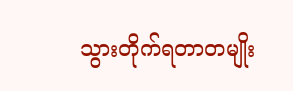သွားတိုက်ရတာတမျိုး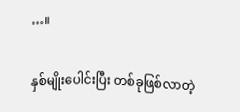…။

နှစ်မျိုးပေါင်းပြီး တစ်ခုဖြစ်လာတဲ့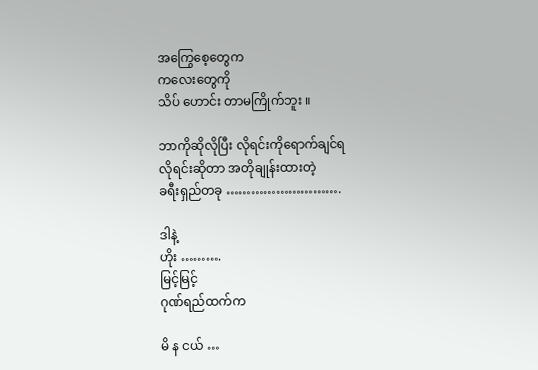အကြွေစေ့တွေက
ကလေးတွေကို
သိပ် ဟောင်း တာမကြိုက်ဘူး ။

ဘာကိုဆိုလိုပြီး လိုရင်းကိုရောက်ချင်ရ
လိုရင်းဆိုတာ အတိုချုန်းထားတဲ့
ခရီးရှည်တခု ……………………….

ဒါနဲ့
ဟိုး ……….
မြင့်မြင့်
ဂုဏ်ရည်ထက်က

မိ န ငယ် …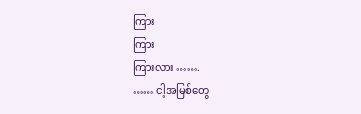ကြား
ကြား
ကြားလား …….
…… ငါ့အမြစ်တွေ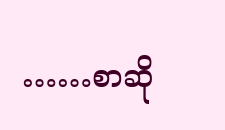……စာဆို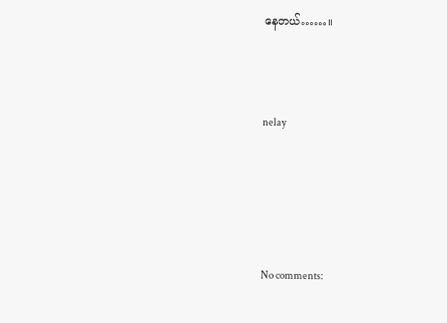နေတယ်……။



nelay





No comments: